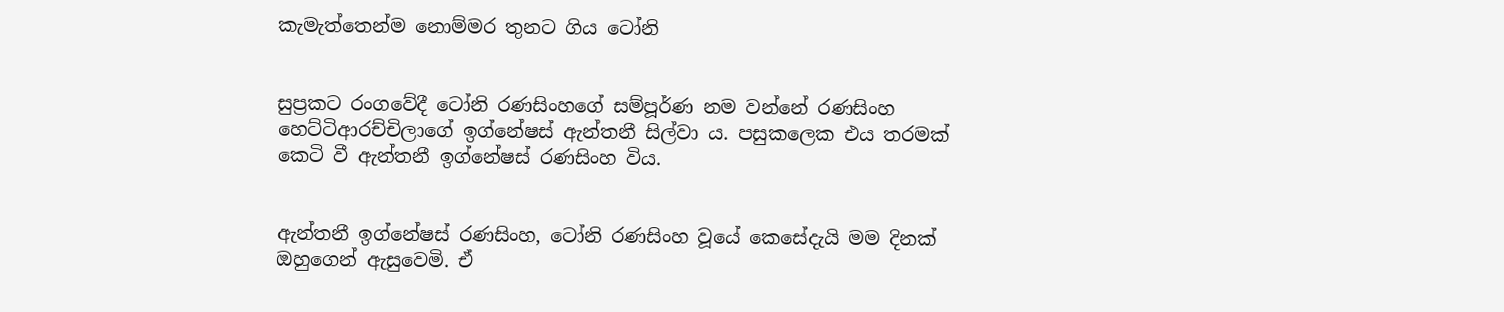කැමැත්තෙන්ම නොම්මර තුනට ගිය ටෝනි


සුප්‍රකට රංගවේදී ටෝනි රණසිංහගේ සම්පූර්ණ නම වන්නේ රණසිංහ හෙට්ටිආරච්චිලාගේ ඉග්නේෂස් ඇන්තනී සිල්වා ය. පසුකලෙක එය තරමක් කෙටි වී ඇන්තනී ඉග්නේෂස් රණසිංහ විය.


ඇන්තනී ඉග්නේෂස් රණසිංහ, ටෝනි රණසිංහ වූයේ කෙසේදැයි මම දිනක් ඔහුගෙන් ඇසුවෙමි. ඒ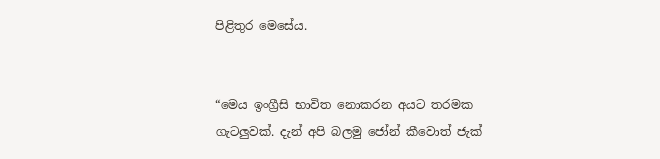පිළිතුර මෙසේය.


“මෙය ඉංග්‍රීසි භාවිත නොකරන අයට තරමක ගැටලුවක්. දැන් අපි බලමු ජෝන් කීවොත් ජැක්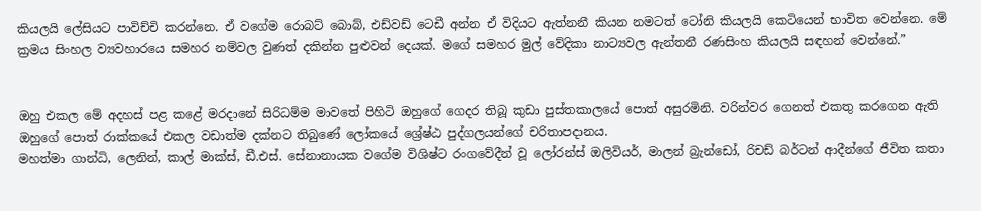කියලයි ලේසියට පාවිච්චි කරන්නෙ. ඒ වගේම රොබට් බොබ්, එඩ්වඩ් ටෙඩී අන්න ඒ විදියට ඇත්නනී කියන නමටත් ටෝනි කියලයි කෙටියෙන් භාවිත වෙන්නෙ. මේ ක්‍රමය සිංහල ව්‍යවහාරයෙ සමහර නම්වල වුණත් දකින්න පුළුවන් දෙයක්. මගේ සමහර මුල් වේදිකා නාට්‍යවල ඇන්තනී රණසිංහ කියලයි සඳහන් වෙන්නේ.”


ඔහු එකල මේ අදහස් පළ කළේ මරදානේ සිරිධම්ම මාවතේ පිහිටි ඔහුගේ ගෙදර තිබූ කුඩා පුස්තකාලයේ පොත් අසුරමිනි. වරින්වර ගෙනත් එකතු කරගෙන ඇති ඔහුගේ පොත් රාක්කයේ එකල වඩාත්ම දක්නට තිබුණේ ලෝකයේ ශ්‍රේෂ්ඨ පුද්ගලයන්ගේ චරිතාපද‌ානය.
මහත්මා ගාන්ධි, ලෙනින්, කාල් මාක්ස්, ඩී.එස්. සේනානායක වගේම විශිෂ්ට රංගවේදීන් වූ ලෝරන්ස් ඔලිවියර්, මාලන් බ්‍රැන්ඩෝ, රිචඩ් බර්ටන් ආදීන්ගේ ජීවිත කතා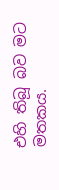එහි තිබූ බව මට මතකය.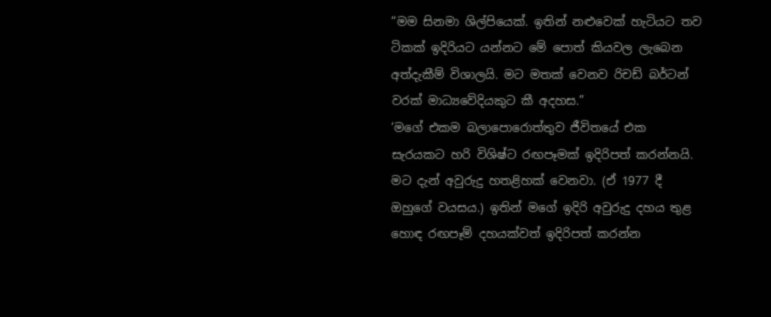“මම සිනමා ශිල්පියෙක්. ඉතින් නළුවෙක් හැටියට තව ටිකක් ඉදිරියට යන්නට මේ පොත් කියවල ලැබෙන අත්දැකීම් විශාලයි. මට මතක් වෙනව රිචඩ් බර්ටන් වරක් මාධ්‍යවේදියකුට කී අදහස.”
‘මගේ එකම බලාපොරොත්තුව ජීවිතයේ එක සැරයකට හරි විශිෂ්ට රඟපෑමක් ඉදිරිපත් කරන්නයි. මට දැන් අවුරුදු හතළිහක් වෙනවා. (ඒ 1977 දී ඔහුගේ වයසය.) ඉතින් මගේ ඉදිරි අවුරුදු දහය තුළ හොඳ රඟපෑම් දහයක්වත් ඉදිරිපත් කරන්න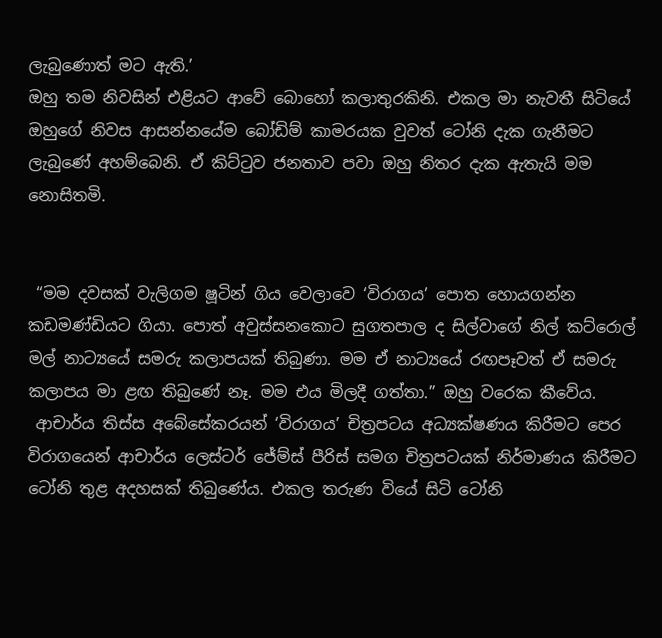ලැබුණොත් මට ඇති.’
ඔහු තම නිවසින් එළියට ආවේ බොහෝ කලාතුරකිනි. එකල මා නැවතී සිටියේ ඔහුගේ නිවස ආසන්නයේම බෝඩිම් කාමරයක වුවත් ටෝනි දැක ගැනීමට ලැබුණේ අහම්බෙනි. ඒ කිට්ටුව ජනතාව පවා ඔහු නිතර දැක ඇතැයි මම නොසිතමි.


 “මම දවසක් වැලිගම ෂූටින් ගිය වෙලාවෙ ‘විරාගය’ පොත හොයගන්න කඩමණ්ඩියට ගියා. පොත් අවුස්සනකොට සුගතපාල ද සිල්වාගේ නිල් කට්රොල් මල් නාට්‍යයේ සමරු කලාපයක් තිබුණා. මම ඒ නාට්‍යයේ රඟපෑවත් ඒ සමරු කලාපය මා ළඟ තිබුණේ නෑ. මම එය මිලදී ගත්තා.” ඔහු වරෙක කීවේය.
 ආචාර්ය තිස්ස අබේසේකරයන් ‘විරාගය’ චිත්‍රපටය අධ්‍යක්ෂණය කිරීමට පෙර විරාගයෙන් ආචාර්ය ලෙස්ටර් ජේම්ස් පීරිස් සමග චිත්‍රපටයක් නිර්මාණය කිරීමට ටෝනි තුළ අදහසක් තිබුණේය. එකල තරුණ වියේ සිටි ටෝනි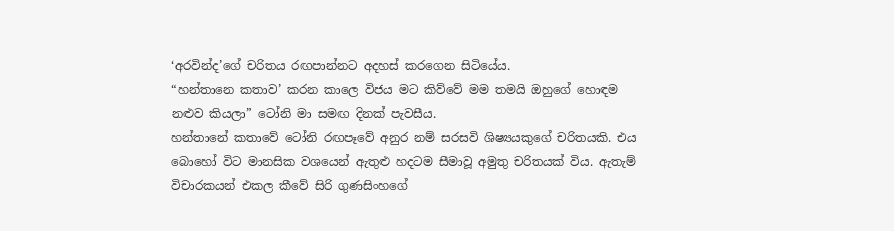‘අරවින්ද’ගේ චරිතය රඟපාන්නට අදහස් කරගෙන සිටියේය.
“හන්තානෙ කතාව’ කරන කාලෙ විජය මට කිව්වේ මම තමයි ඔහුගේ හොඳම නළුව කියලා” ටෝනි මා සමඟ දිනක් පැවසීය.
හන්තානේ කතාවේ ටෝනි රඟපෑවේ අනුර නම් සරසවි ශිෂ්‍යයකුගේ චරිතයකි. එය බොහෝ විට මානසික වශයෙන් ඇතුළු හදටම සීමාවූ අමුතු චරිතයක් විය. ඇතැම් විචාරකයන් එකල කීවේ සිරි ගුණසිංහගේ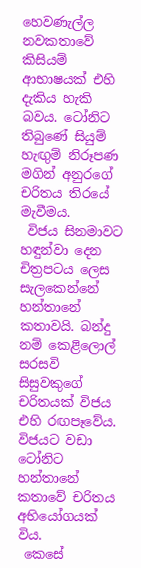හෙවණැල්ල නවකතාවේ කිසියම් ආභාෂයක් එහි දැකිය හැකි බවය. ටෝනිට තිබුණේ සියුම් හැඟුම් නිරූපණ මගින් අනුරගේ චරිතය තිරයේ මැවීමය.
 විජය සිනමාවට හඳුන්වා දෙන චිත්‍රපටය ලෙස සැලකෙන්නේ හන්තානේ කතාවයි. බන්දු නම් කෙළිලොල් සරසවි සිසුවකුගේ චරිතයක් විජය එහි රඟපෑවේය. විජයට වඩා ටෝනිට හන්තානේ කතාවේ චරිතය අභියෝගයක් විය.
 කෙසේ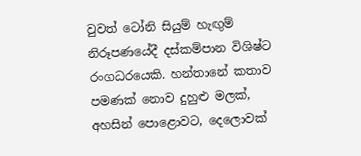වුවත් ටෝනි සියුම් හැඟුම් නිරූපණයේදී දස්කම්පාන විශිෂ්ට රංගධරයෙකි. හන්තානේ කතාව පමණක් නොව දුහුළු මලක්, අහසින් පොළොවට, දෙලොවක්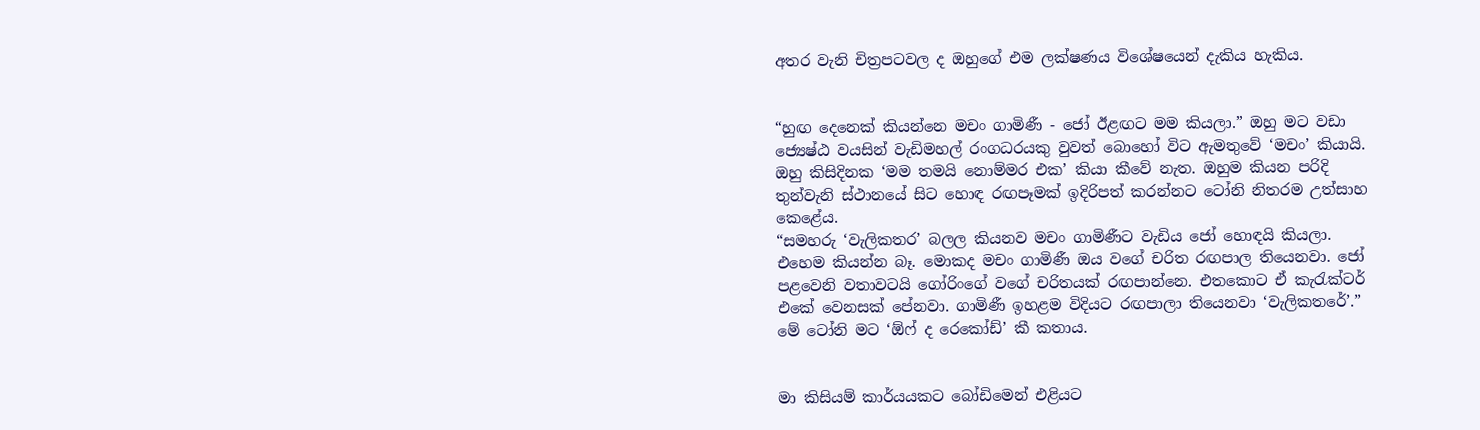අතර වැනි චිත්‍රපටවල ද ඔහුගේ එම ලක්ෂණය විශේෂයෙන් දැකිය හැකිය.


“හුඟ දෙනෙක් කියන්නෙ මචං ගාමිණී - ජෝ ඊළඟට මම කියලා.” ඔහු මට වඩා ජ්‍යෙෂ්ඨ වයසින් වැඩිමහල් රංගධරයකු වුවත් බොහෝ විට ඇමතුවේ ‘මචං’ කියායි. ඔහු කිසිදිනක ‘මම තමයි නොම්මර එක’ කියා කීවේ නැත. ඔහුම කියන පරිදි තුන්වැනි ස්ථානයේ සිට හොඳ රඟපෑමක් ඉදිරිපත් කරන්නට ටෝනි නිතරම උත්සාහ කෙළේය.
“සමහරු ‘වැලිකතර’ බලල කියනව මචං ගාමිණීට වැඩිය ජෝ හොඳයි කියලා. එහෙම කියන්න බෑ. මොකද මචං ගාමිණී ඔය වගේ චරිත රඟපාල තියෙනවා. ජෝ පළවෙනි වතාවටයි ගෝරිංගේ වගේ චරිතයක් රඟපාන්නෙ. එතකොට ඒ කැරැක්ටර් එකේ වෙනසක් පේනවා. ගාමිණී ඉහළම විදියට රඟපාලා තියෙනවා ‘වැලිකතරේ’.” මේ ටෝනි මට ‘ඕෆ් ද රෙකෝඩ්’ කී කතාය.


මා කිසියම් කාර්යයකට බෝඩිමෙන් එළියට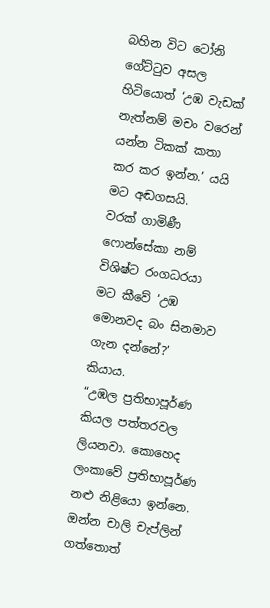බහින විට ටෝනි ගේට්ටුව අසල හිටියොත් ‘උඹ වැඩක් නැත්නම් මචං වරෙන් යන්න ටිකක් කතා කර කර ඉන්න.’ යයි මට අඬගසයි.
වරක් ගාමිණී ෆොන්සේකා නම් විශිෂ්ට රංගධරයා මට කීවේ ‘උඹ මොනවද බං සිනමාව ගැන දන්නේ?’ කියාය.
“උඹල ප්‍රතිභාපූර්ණ කියල පත්තරවල ලියනවා. කොහෙද ලංකාවේ ප්‍රතිභාපූර්ණ නළු නිළියො ඉන්නෙ. ඔන්න චාලි චැප්ලින් ගත්තොත්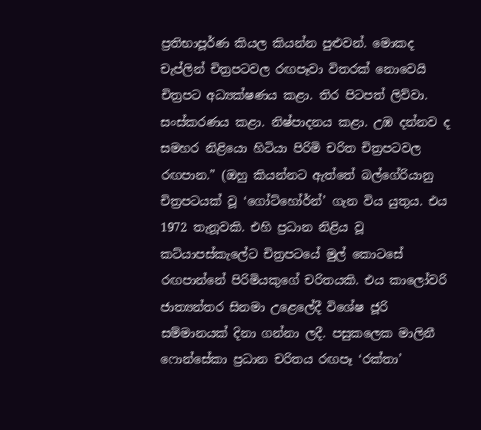ප්‍රතිභාපූර්ණ කියල කියන්න පුළුවන්. මොකද චැප්ලින් චිත්‍රපටවල රඟපෑවා විතරක් නොවෙයි චිත්‍රපට අධ්‍යක්ෂණය කළා. තිර පිටපත් ලිව්වා. සංස්කරණය කළා. නිෂ්පාදනය කළා. උඹ දන්නව ද සමහර නිළියො හිටියා පිරිමි චරිත චිත්‍රපටවල රඟපාන.” (ඔහු කියන්නට ඇත්තේ බල්ගේරියානු චිත්‍රපටයක් වූ ‘ගෝට්හෝර්න්’ ගැන විය යුතුය. එය 1972 තැනූවකි. එහි ප්‍රධාන නිළිය වූ කට්යාපස්කැලේට චිත්‍රපටයේ මුල් කොටසේ රඟපාන්නේ පිරිමියකුගේ චරිතයකි. එය කාලෝවරි ජාත්‍යන්තර සිනමා උළෙලේදී විශේෂ ජූරි සම්මානයක් දිනා ගන්නා ලදී. පසුකලෙක මාලිනී ෆොන්සේකා ප්‍රධාන චරිතය රඟපෑ ‘රක්තා’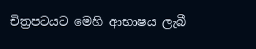චිත්‍රපටයට මෙහි ආභාෂය ලැබී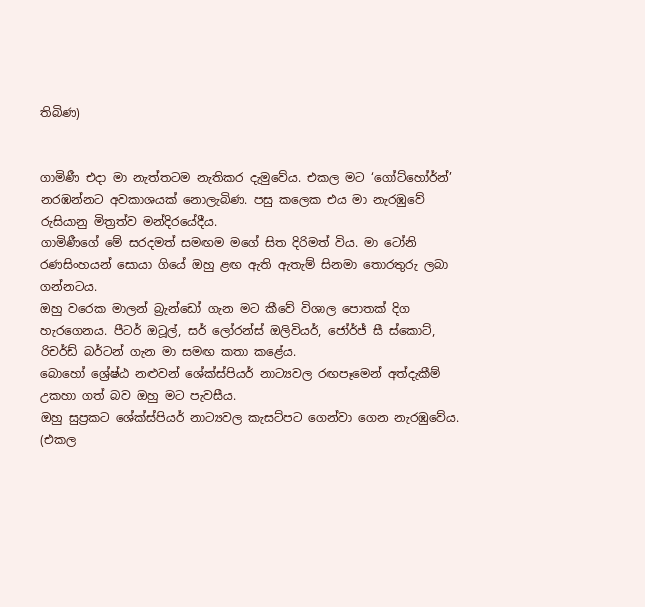තිබිණ)


ගාමිණී එද‌ා මා නැත්තටම නැතිකර දැමුවේය. එකල මට ‘ගෝට්හෝර්න්’ නරඹන්නට අවකාශයක් නොලැබිණ. පසු කලෙක එය මා නැරඹුවේ රුසියානු මිත්‍රත්ව මන්දිරයේදීය.
ගාමිණීගේ මේ සරදමත් සමඟම මගේ සිත දිරිමත් විය. මා ටෝනි රණසිංහයන් සොයා ගියේ ඔහු ළඟ ඇති ඇතැම් සිනමා තොරතුරු ලබා ගන්නටය.
ඔහු වරෙක මාලන් බ්‍රැන්ඩෝ ගැන මට කීවේ විශාල පොතක් දිග හැරගෙනය. පීටර් ඔටූල්, සර් ලෝරන්ස් ඔලිවියර්, ජෝර්ජ් සී ස්කොට්, රිචර්ඩ් බර්ටන් ගැන මා සමඟ කතා කළේය.
බොහෝ ශ්‍රේෂ්ඨ නළුවන් ශේක්ස්පියර් නාට්‍යවල රඟපෑමෙන් අත්දැකීම් උකහා ගත් බව ඔහු මට පැවසීය.
ඔහු සුප්‍රකට ශේක්ස්පියර් නාට්‍යවල කැසට්පට ගෙන්වා ගෙන නැරඹුවේය. (එකල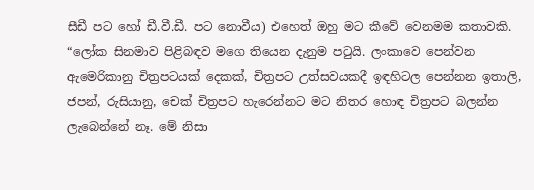සීඩී පට හෝ ඩී.වී.ඩී. පට නොවීය) එහෙත් ඔහු මට කීවේ වෙනමම කතාවකි.
“ලෝක සිනමාව පිළිබඳව මගෙ තියෙන දැනුම පටුයි. ලංකාවෙ පෙන්වන ඇමෙරිකානු චිත්‍රපටයක් දෙකක්, චිත්‍රපට උත්සවයකදී ඉඳහිටල පෙන්නන ඉතාලි, ජපන්, රුසියානු, චෙක් චිත්‍රපට හැරෙන්නට මට නිතර හොඳ චිත්‍රපට බලන්න ලැබෙන්නේ නෑ. මේ නිසා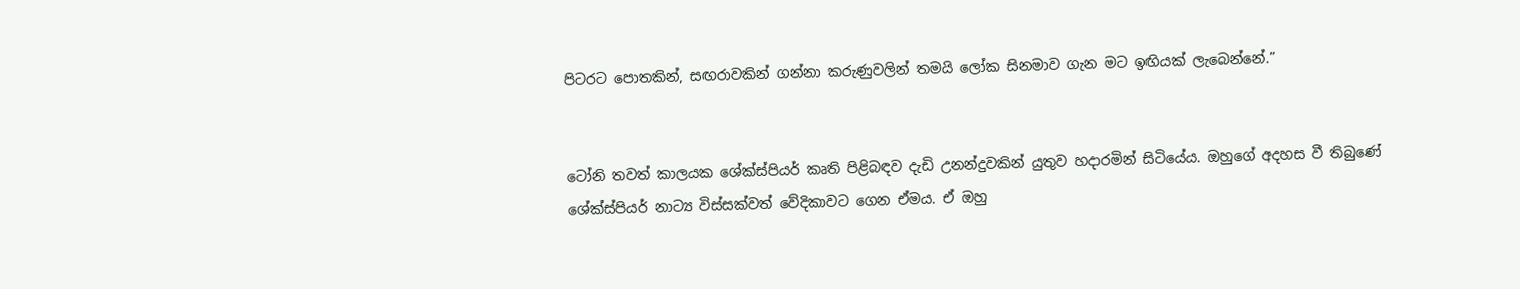පිටරට පොතකින්, සඟරාවකින් ගන්නා කරුණුවලින් තමයි ලෝක සිනමාව ගැන මට ඉඟියක් ලැබෙන්නේ.”


ටෝනි තවත් කාලයක ශේක්ස්පියර් කෘති පිළිබඳව දැඩි උනන්දුවකින් යුතුව හද‌ාරමින් සිටියේය. ඔහුගේ අදහස වී තිබුණේ ශේක්ස්පියර් නාට්‍ය විස්සක්වත් වේදිකාවට ගෙන ඒමය. ඒ ඔහු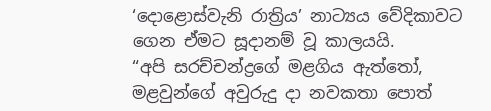‘දොළොස්වැනි රාත්‍රිය’ නාට්‍යය වේදිකාවට ගෙන ඒමට සූද‌ානම් වූ කාලයයි.
“අපි සරච්චන්ද්‍රගේ මළගිය ඇත්තෝ, මළවුන්ගේ අවුරුදු ද‌ා නවකතා පොත්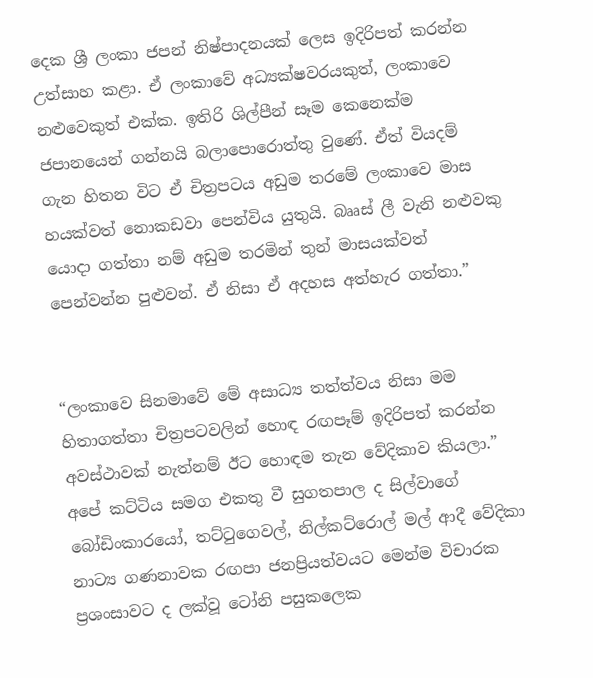දෙක ශ්‍රී ලංකා ජපන් නිෂ්පාදනයක් ලෙස ඉදිරිපත් කරන්න උත්සාහ කළා. ඒ ලංකාවේ අධ්‍යක්ෂවරයකුත්, ලංකාවෙ නළුවෙකුත් එක්ක. ඉතිරි ශිල්පීන් සෑම කෙනෙක්ම ජපානයෙන් ගන්නයි බලාපොරොත්තු වුණේ. ඒත් වියදම් ගැන හිතන විට ඒ චිත්‍රපටය අඩුම තරමේ ලංකාවෙ මාස හයක්වත් නොකඩවා පෙන්විය යුතුයි. බෲස් ලී වැනි නළුවකු යොද‌ා ගත්තා නම් අඩුම තරමින් තුන් මාසයක්වත් පෙන්වන්න පුළුවන්. ඒ නිසා ඒ අදහස අත්හැර ගත්තා.”


“ලංකාවෙ සිනමාවේ මේ අසාධ්‍ය තත්ත්වය නිසා මම හිතාගත්තා චිත්‍රපටවලින් හොඳ රඟපෑම් ඉදිරිපත් කරන්න අවස්ථාවක් නැත්නම් ඊට හොඳම තැන වේදිකාව කියලා.”
අපේ කට්ටිය සමග එකතු වී සුගතපාල ද සිල්වාගේ බෝඩිංකාරයෝ, තට්ටුගෙවල්, නිල්කට්රොල් මල් ආදී වේදිකා නාට්‍ය ගණනාවක රඟපා ජනප්‍රියත්වයට මෙන්ම විචාරක ප්‍රශංසාවට ද ලක්වූ ටෝනි පසුකලෙක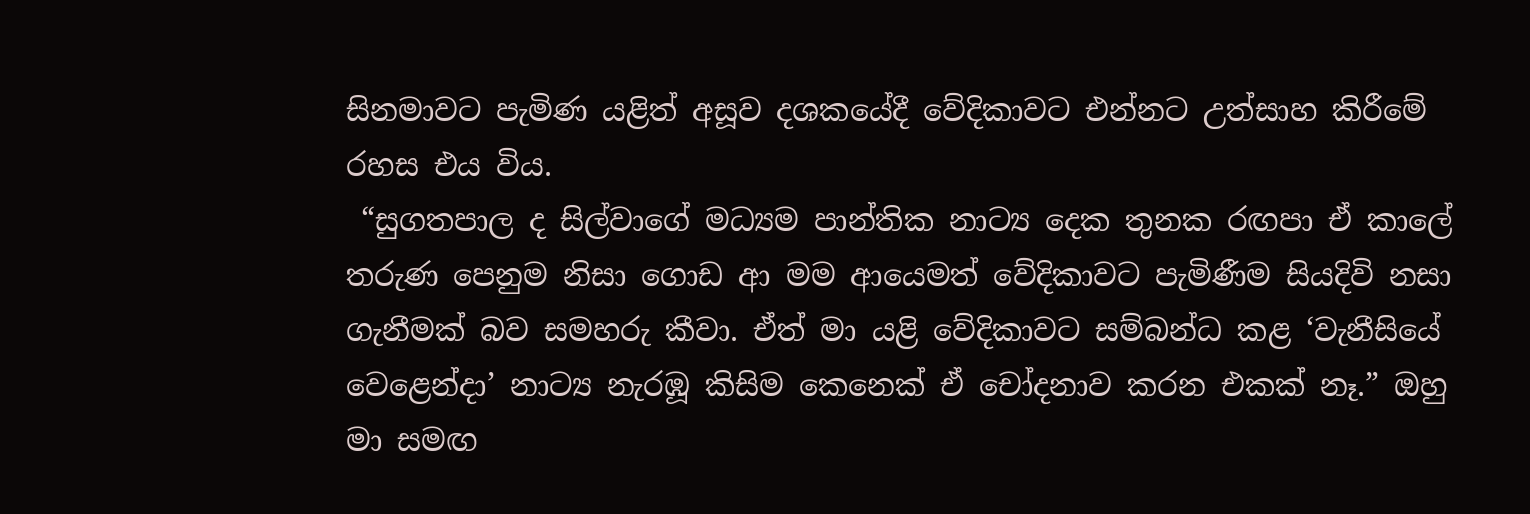සිනමාවට පැමිණ යළිත් අසූව දශකයේදී වේදිකාවට එන්නට උත්සාහ කිරීමේ රහස එය විය.
 “සුගතපාල ද සිල්වාගේ මධ්‍යම පාන්තික නාට්‍ය දෙක තුනක රඟපා ඒ කාලේ තරුණ පෙනුම නිසා ගොඩ ආ මම ආයෙමත් වේදිකාවට පැමිණීම සියදිවි නසා ගැනීමක් බව සමහරු කීවා. ඒත් මා යළි වේදිකාවට සම්බන්ධ කළ ‘වැනීසියේ වෙළෙන්ද‌ා’ නාට්‍ය නැරඹූ කිසිම කෙනෙක් ඒ චෝදනාව කරන එකක් නෑ.” ඔහු මා සමඟ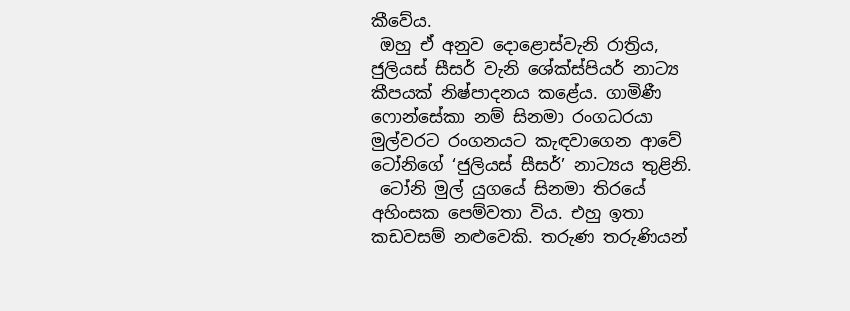කීවේය.
 ඔහු ඒ අනුව දොළොස්වැනි රාත්‍රිය, ජුලියස් සීසර් වැනි ශේක්ස්පියර් නාට්‍ය කීපයක් නිෂ්පාදනය කළේය. ගාමිණී ෆොන්සේකා නම් සිනමා රංගධරයා මුල්වරට රංගනයට කැඳවාගෙන ආවේ ටෝනිගේ ‘ජුලියස් සීසර්’ නාට්‍යය තුළිනි.
 ටෝනි මුල් යුගයේ සිනමා තිරයේ අහිංසක පෙම්වතා විය. එහු ඉතා කඩවසම් නළුවෙකි. තරුණ තරුණියන්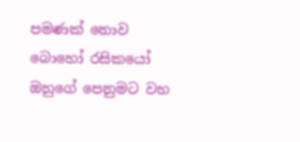පමණක් නොව බොහෝ රසිකයෝ ඔහුගේ පෙනුමට වහ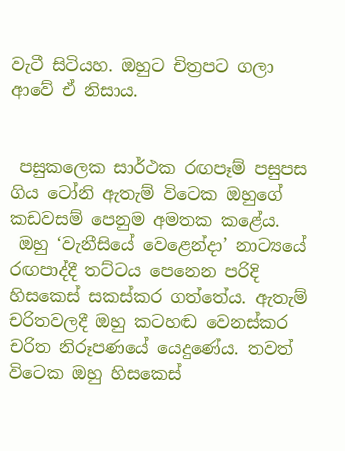වැටී සිටියහ. ඔහුට චිත්‍රපට ගලා ආවේ ඒ නිසාය.


 පසුකලෙක සාර්ථක රඟපෑම් පසුපස ගිය ටෝනි ඇතැම් විටෙක ඔහුගේ කඩවසම් පෙනුම අමතක කළේය.
 ඔහු ‘වැනීසියේ වෙළෙන්ද‌ා’ නාට්‍යයේ රඟපාද්දී තට්ටය පෙනෙන පරිදි හිසකෙස් සකස්කර ගත්තේය. ඇතැම් චරිතවලදී ඔහු කටහඬ වෙනස්කර චරිත නිරූපණයේ යෙදුණේය. තවත් විටෙක ඔහු හිසකෙස්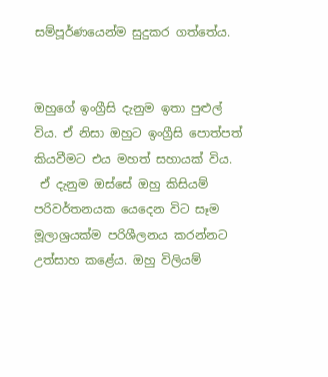සම්පූර්ණයෙන්ම සුදුකර ගත්තේය.


ඔහුගේ ඉංග්‍රීසි දැනුම ඉතා පුළුල් විය. ඒ නිසා ඔහුට ඉංග්‍රීසි පොත්පත් කියවීමට එය මහත් සහායක් විය.
 ඒ දැනුම ඔස්සේ ඔහු කිසියම් පරිවර්තනයක යෙදෙන විට සෑම මූලාශ්‍රයක්ම පරිශීලනය කරන්නට උත්සාහ කළේය. ඔහු විලියම්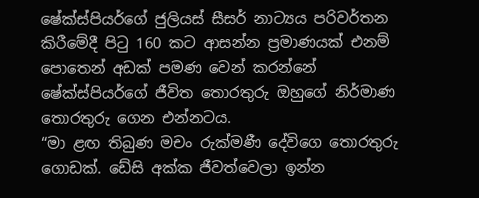ෂේක්ස්පියර්ගේ ජුලියස් සීසර් නාට්‍යය පරිවර්තන කිරීමේදී පිටු 160 කට ආසන්න ප්‍රමාණයක් එනම් පොතෙන් අඩක් පමණ වෙන් කරන්නේ ෂේක්ස්පියර්ගේ ජීවිත තොරතුරු ඔහුගේ නිර්මාණ තොරතුරු ගෙන එන්නටය.
“මා ළඟ තිබුණ මචං රුක්මණී දේවිගෙ තොරතුරු ගොඩක්. ඩේසි අක්ක ජීවත්වෙලා ඉන්න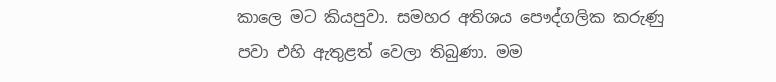කාලෙ මට කියපුවා. සමහර අතිශය පෞද්ගලික කරුණු පවා එහි ඇතුළත් වෙලා තිබුණා. මම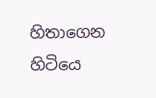හිතාගෙන හිටියෙ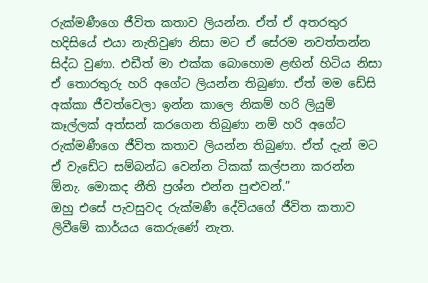රුක්මණීගෙ ජීවිත කතාව ලියන්න. ඒත් ඒ අතරතුර හදිසියේ එයා නැතිවුණ නිසා මට ඒ සේරම නවත්තන්න සිද්ධ වුණා. එඩීත් මා එක්ක බොහොම ළඟින් හිටිය නිසා ඒ තොරතුරු හරි අගේට ලියන්න තිබුණා. ඒත් මම ඩේසි අක්කා ජීවත්වෙලා ඉන්න කාලෙ නිකම් හරි ලියුම් කෑල්ලක් අත්සන් කරගෙන තිබුණා නම් හරි අගේට රුක්මණීගෙ ජීවිත කතාව ලියන්න තිබුණා. ඒත් දැන් මට ඒ වැඩේට සම්බන්ධ වෙන්න ටිකක් කල්පනා කරන්න ඕනැ. මොකද නීති ප්‍රශ්න එන්න පුළුවන්.”
ඔහු එසේ පැවසුවද රුක්මණී දේවියගේ ජීවිත කතාව ලිවීමේ කාර්යය කෙරුණේ නැත.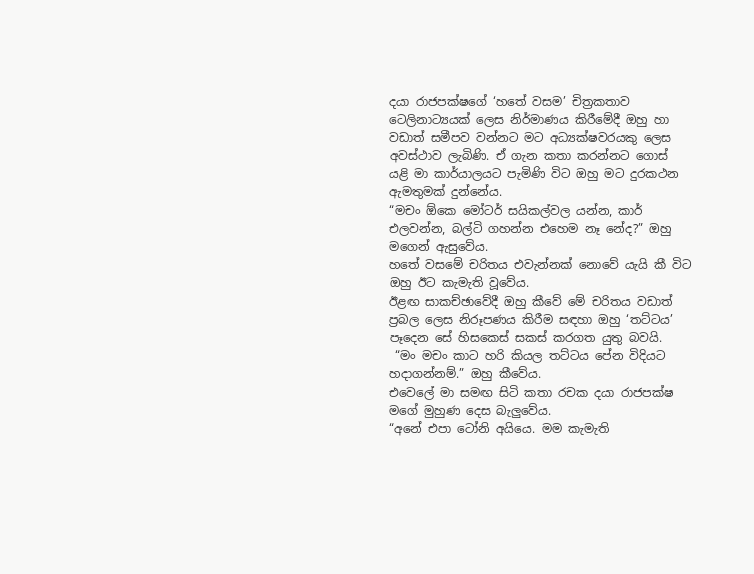දයා රාජපක්ෂගේ ‘හතේ වසම’ චිත්‍රකතාව ටෙලිනාට්‍යයක් ලෙස නිර්මාණය කිරීමේදී ඔහු හා වඩාත් සමීපව වන්නට මට අධ්‍යක්ෂවරයකු ලෙස අවස්ථාව ලැබිණි. ඒ ගැන කතා කරන්නට ගොස් යළි මා කාර්යාලයට පැමිණි විට ඔහු මට දුරකථන ඇමතුමක් දුන්නේය.
“මචං ඕකෙ මෝටර් සයිකල්වල යන්න, කාර් එලවන්න, බල්ටි ගහන්න එහෙම නෑ නේද?” ඔහු මගෙන් ඇසුවේය.
හතේ වසමේ චරිතය එවැන්නක් නොවේ යැයි කී විට ඔහු ඊට කැමැති වූවේය.
ඊළඟ සාකච්ඡාවේදී ඔහු කීවේ මේ චරිතය වඩාත් ප්‍රබල ලෙස නිරූපණය කිරීම සඳහා ඔහු ‘තට්ටය’ පෑදෙන සේ හිසකෙස් සකස් කරගත යුතු බවයි.
 “මං මචං කාට හරි කියල තට්ටය පේන විදියට හද‌ාගන්නම්.” ඔහු කීවේය.
එවෙලේ මා සමඟ සිටි කතා රචක දයා රාජපක්ෂ මගේ මුහුණ දෙස බැලුවේය.
“අනේ එපා ටෝනි අයියෙ. මම කැමැති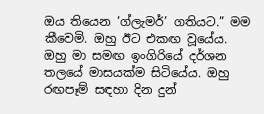ඔය තියෙන ‘ග්ලැමර්’ ගතියට.” මම කීවෙමි. ඔහු ඊට එකඟ වූයේය.
ඔහු මා සමඟ ඉංගිරියේ දර්ශන තලයේ මාසයක්ම සිටියේය. ඔහු රඟපෑම් සඳහා දින දුන්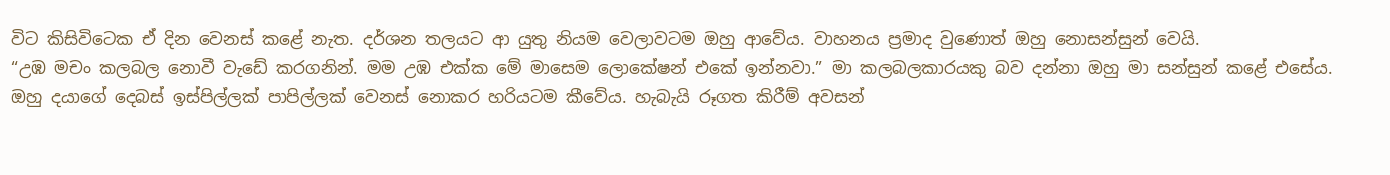විට කිසිවිටෙක ඒ දින වෙනස් කළේ නැත. දර්ශන තලයට ආ යුතු නියම වෙලාවටම ඔහු ආවේය. වාහනය ප්‍රමාද වුණොත් ඔහු නොසන්සුන් වෙයි.
“උඹ මචං කලබල නොවී වැඩේ කරගනින්. මම උඹ එක්ක මේ මාසෙම ලොකේෂන් එකේ ඉන්නවා.” මා කලබලකාරයකු බව දන්නා ඔහු මා සන්සුන් කළේ එසේය.
ඔහු දයාගේ දෙබස් ඉස්පිල්ලක් පාපිල්ලක් වෙනස් නොකර හරියටම කීවේය. හැබැයි රූගත කිරීම් අවසන්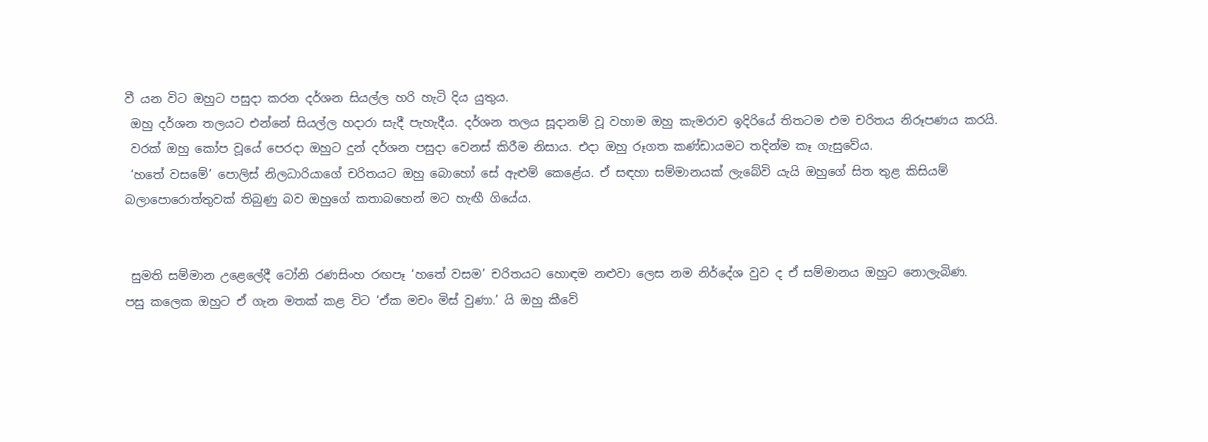වී යන විට ඔහුට පසුද‌ා කරන දර්ශන සියල්ල හරි හැටි දිය යුතුය.
 ඔහු දර්ශන තලයට එන්නේ සියල්ල හද‌ාරා සැදී පැහැදීය. දර්ශන තලය සූද‌ානම් වූ වහාම ඔහු කැමරාව ඉදිරියේ තිතටම එම චරිතය නිරූපණය කරයි.
 වරක් ඔහු කෝප වූයේ පෙරද‌ා ඔහුට දුන් දර්ශන පසුද‌ා වෙනස් කිරීම නිසාය. එද‌ා ඔහු රූගත කණ්ඩායමට තදින්ම කෑ ගැසුවේය.
 ‘හතේ වසමේ’ පොලිස් නිලධාරියාගේ චරිතයට ඔහු බොහෝ සේ ඇළුම් කෙළේය. ඒ සඳහා සම්මානයක් ලැබේවි යැයි ඔහුගේ සිත තුළ කිසියම් බලාපොරොත්තුවක් තිබුණු බව ඔහුගේ කතාබහෙන් මට හැඟී ගියේය.


 සුමති සම්මාන උළෙලේදී ටෝනි රණසිංහ රඟපෑ ‘හතේ වසම’ චරිතයට හොඳම නළුවා ලෙස නම නිර්දේශ වුව ද ඒ සම්මානය ඔහුට නොලැබිණ.
පසු කලෙක ඔහුට ඒ ගැන මතක් කළ විට ‘ඒක මචං මිස් වුණා.’ යි ඔහු කීවේ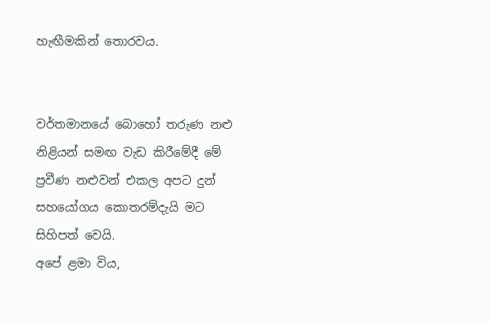හැඟීමකින් තොරවය.


වර්තමානයේ බොහෝ තරුණ නළු නිළියන් සමඟ වැඩ කිරීමේදී මේ ප්‍රවීණ නළුවන් එකල අපට දුන් සහයෝගය කොතරම්දැයි මට සිහිපත් වෙයි.
අපේ ළමා විය,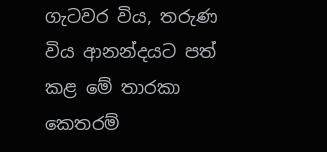ගැටවර විය, තරුණ විය ආනන්දයට පත් කළ මේ තාරකා කෙතරම්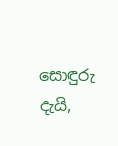සොඳුරු දැයි,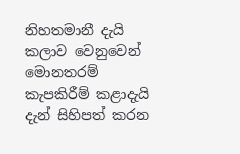නිහතමානී දැයි කලාව වෙනුවෙන් මොනතරම් කැපකිරීම් කළාදැයි දැන් සිහිපත් කරන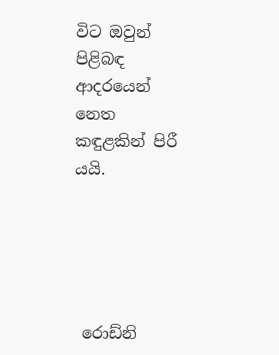විට ඔවුන් පිළිබඳ ආදරයෙන් නෙත කඳුළකින් පිරී යයි.





 රොඩ්නි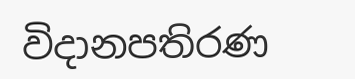විද‌ානපතිරණ